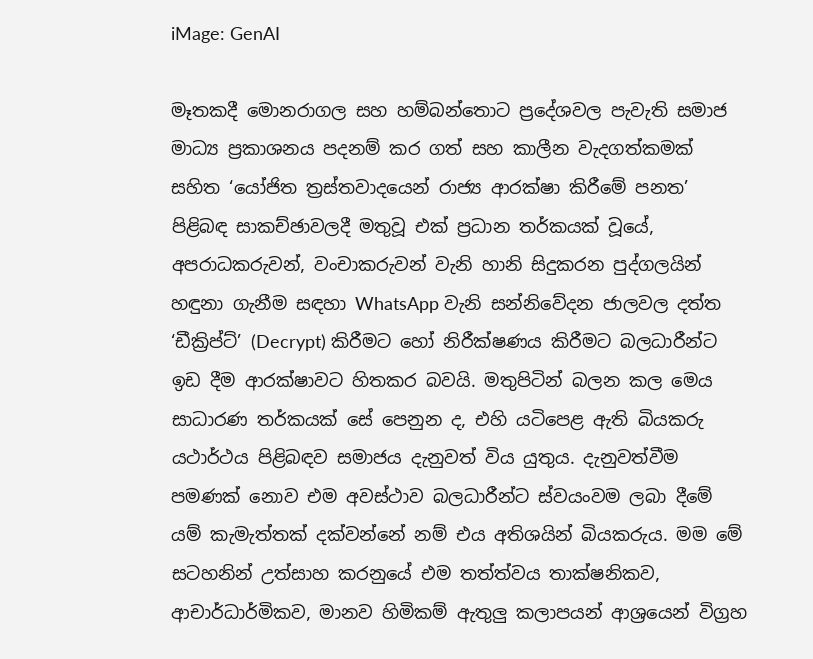iMage: GenAI

මෑතකදී මොනරාගල සහ හම්බන්තොට ප්‍රදේශවල පැවැති සමාජ මාධ්‍ය ප්‍රකාශනය පදනම් කර ගත් සහ කාලීන වැදගත්කමක් සහිත ‘යෝජිත ත්‍රස්තවාදයෙන් රාජ්‍ය ආරක්ෂා කිරීමේ පනත’ පිළිබඳ සාකච්ඡාවලදී මතුවූ එක් ප්‍රධාන තර්කයක් වූයේ, අපරාධකරුවන්, වංචාකරුවන් වැනි හානි සිදුකරන පුද්ගලයින් හඳුනා ගැනීම සඳහා WhatsApp වැනි සන්නිවේදන ජාලවල දත්ත ‘ඩීක්‍රිප්ට්’ (Decrypt) කිරීමට හෝ නිරීක්ෂණය කිරීමට බලධාරීන්ට ඉඩ දීම ආරක්ෂාවට හිතකර බවයි. මතුපිටින් බලන කල මෙය සාධාරණ තර්කයක් සේ පෙනුන ද, එහි යටිපෙළ ඇති බියකරු යථාර්ථය පිළිබඳව සමාජය දැනුවත් විය යුතුය. දැනුවත්වීම පමණක් නොව එම අවස්ථාව බලධාරීන්ට ස්වයංවම ලබා දීමේ යම් කැමැත්තක් දක්වන්නේ නම් එය අතිශයින් බියකරුය. මම මේ සටහනින් උත්සාහ කරනුයේ එම තත්ත්වය තාක්ෂනිකව, ආචාර්ධාර්මිකව, මානව හිමිකම් ඇතුලු කලාපයන් ආශ්‍රයෙන් විග්‍රහ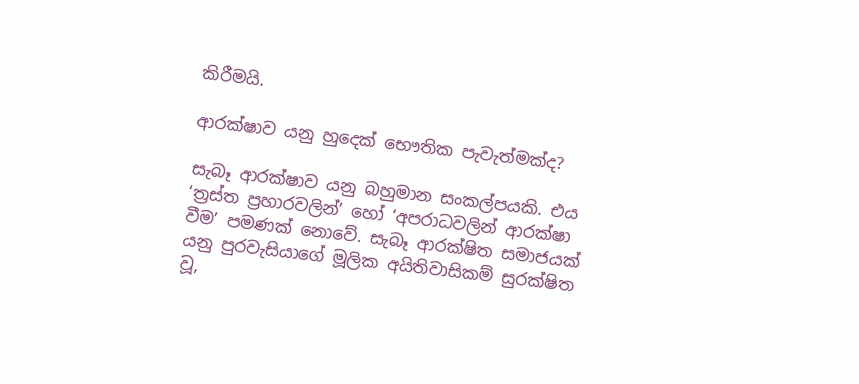කිරීමයි.

ආරක්ෂාව යනු හුදෙක් භෞතික පැවැත්මක්ද?

සැබෑ ආරක්ෂාව යනු බහුමාන සංකල්පයකි. එය ‘ත්‍රස්ත ප්‍රහාරවලින්’ හෝ ‘අපරාධවලින් ආරක්ෂා වීම’ පමණක් නොවේ. සැබෑ ආරක්ෂිත සමාජයක් යනු පුරවැසියාගේ මූලික අයිතිවාසිකම් සුරක්ෂිත වූ,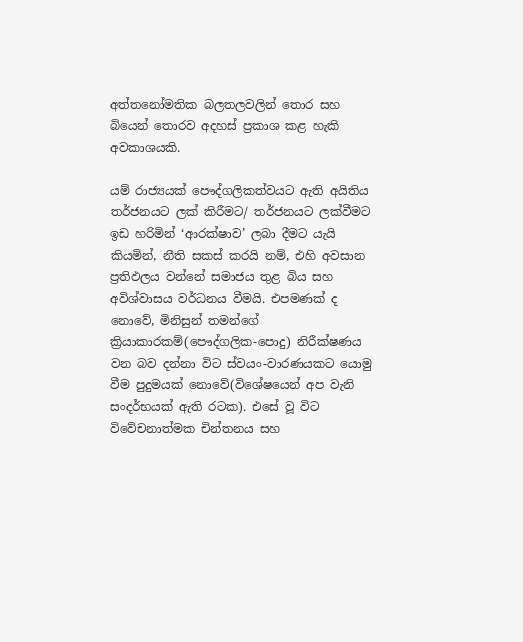අත්තනෝමතික බලතලවලින් තොර සහ බියෙන් තොරව අදහස් ප්‍රකාශ කළ හැකි අවකාශයකි.

යම් රාජ්‍යයක් පෞද්ගලිකත්වයට ඇති අයිතිය තර්ජනයට ලක් කිරීමට/ තර්ජනයට ලක්වීමට ඉඩ හරිමින් ‘ආරක්ෂාව’ ලබා දීමට යැයි කියමින්, නීති සකස් කරයි නම්, එහි අවසාන ප්‍රතිඵලය වන්නේ සමාජය තුළ බිය සහ අවිශ්වාසය වර්ධනය වීමයි. එපමණක් ද නොවේ, මිනිසුන් තමන්ගේ ක්‍රියාකාරකම්(පෞද්ගලික-පොදු) නිරීක්ෂණය වන බව දන්නා විට ස්වයං-වාරණයකට යොමු වීම පුදුමයක් නොවේ(විශේෂයෙන් අප වැනි සංදර්භයක් ඇති රටක). එසේ වූ විට විවේචනාත්මක චින්තනය සහ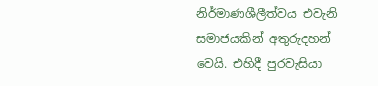නිර්මාණශීලීත්වය එවැනි සමාජයකින් අතුරුදහන් වෙයි. එහිදී පුරවැසියා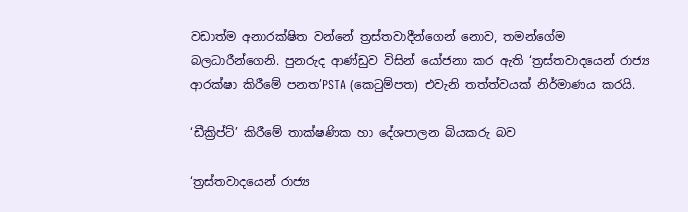වඩාත්ම අනාරක්ෂිත වන්නේ ත්‍රස්තවාදීන්ගෙන් නොව, තමන්ගේම බලධාරීන්ගෙනි. පුනරුද ආණ්ඩුව විසින් යෝජනා කර ඇති ‘ත්‍රස්තවාදයෙන් රාජ්‍ය ආරක්ෂා කිරීමේ පනත’PSTA (කෙටුම්පත) එවැනි තත්ත්වයක් නිර්මාණය කරයි.

‘ඩීක්‍රිප්ට්’ කිරීමේ තාක්ෂණික හා දේශපාලන බියකරු බව

‘ත්‍රස්තවාදයෙන් රාජ්‍ය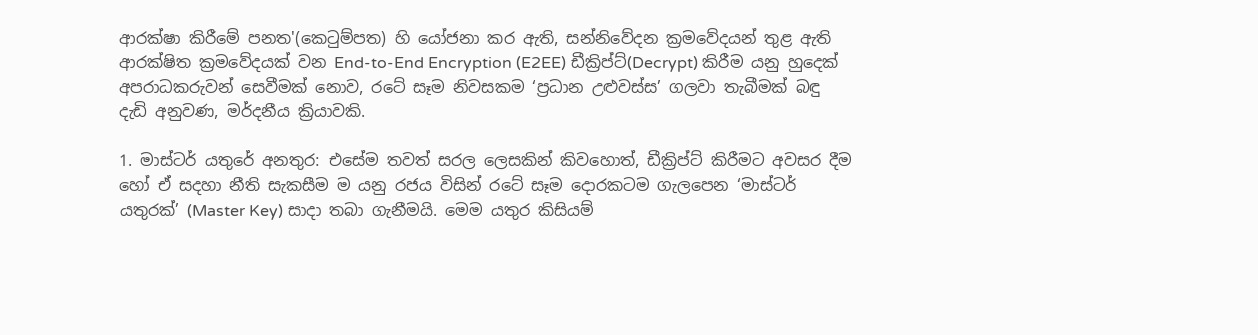ආරක්ෂා කිරීමේ පනත'(කෙටුම්පත) හි යෝජනා කර ඇති, සන්නිවේදන ක්‍රමවේදයන් තුළ ඇති ආරක්ෂිත ක්‍රමවේදයක් වන End-to-End Encryption (E2EE) ඩීක්‍රිප්ට්(Decrypt) කිරීම යනු හුදෙක් අපරාධකරුවන් සෙවීමක් නොව, රටේ සෑම නිවසකම ‘ප්‍රධාන උළුවස්ස’ ගලවා තැබීමක් බඳු දැඩි අනුවණ, මර්දනීය ක්‍රියාවකි.

1. මාස්ටර් යතුරේ අනතුර: එසේම තවත් සරල ලෙසකින් කිවහොත්, ඩීක්‍රිප්ට් කිරීමට අවසර දීම හෝ ඒ සදහා නීති සැකසීම ම යනු රජය විසින් රටේ සෑම දොරකටම ගැලපෙන ‘මාස්ටර් යතුරක්’ (Master Key) සාදා තබා ගැනීමයි. මෙම යතුර කිසියම්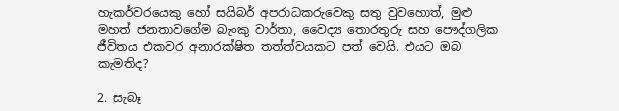හැකර්වරයෙකු හෝ සයිබර් අපරාධකරුවෙකු සතු වුවහොත්, මුළු මහත් ජනතාවගේම බැංකු වාර්තා, වෛද්‍ය තොරතුරු සහ පෞද්ගලික ජීවිතය එකවර අනාරක්ෂිත තත්ත්වයකට පත් වෙයි. එයට ඔබ කැමතිද?

2. සැබෑ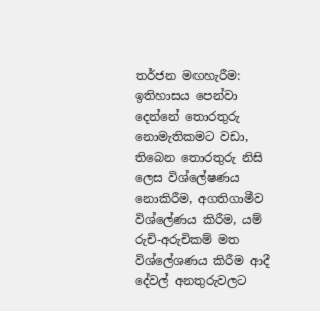තර්ජන මඟහැරීම: ඉතිහාසය පෙන්වා දෙන්නේ තොරතුරු නොමැතිකමට වඩා, තිබෙන තොරතුරු නිසි ලෙස විශ්ලේෂණය නොකිරීම, අගතිගාමීව විශ්ලේණය කිරීම, යම් රුචි-අරුචිකම් මත විශ්ලේශණය කිරීම ආදී දේවල් අනතුරුවලට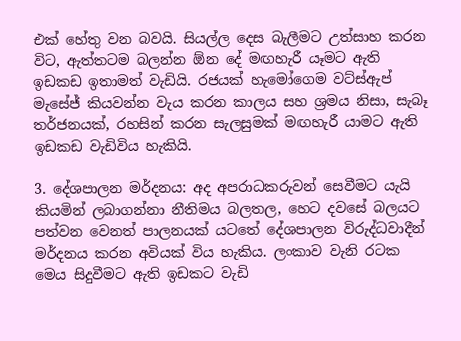එක් හේතු වන බවයි. සියල්ල දෙස බැලීමට උත්සාහ කරන විට, ඇත්තටම බලන්න ඕන දේ මඟහැරී යෑමට ඇති ඉඩකඩ ඉතාමත් වැඩියි. රජයක් හැමෝගෙම වට්ස්ඇප් මැසේජ් කියවන්න වැය කරන කාලය සහ ශ්‍රමය නිසා, සැබෑ තර්ජනයක්, රහසින් කරන සැලසුමක් මඟහැරී යාමට ඇති ඉඩකඩ වැඩිවිය හැකියි.

3. දේශපාලන මර්දනය: අද අපරාධකරුවන් සෙවීමට යැයි කියමින් ලබාගන්නා නීතිමය බලතල, හෙට දවසේ බලයට පත්වන වෙනත් පාලනයක් යටතේ දේශපාලන විරුද්ධවාදීන් මර්දනය කරන අවියක් විය හැකිය. ලංකාව වැනි රටක මෙය සිදුවීමට ඇති ඉඩකට වැඩි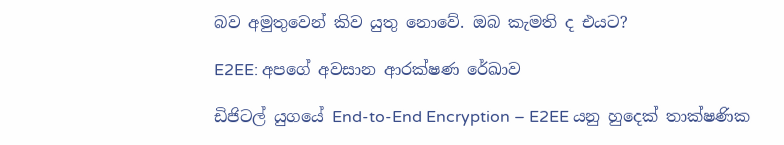බව අමුතුවෙන් කිව යුතු නොවේ. ඔබ කැමති ද එයට?

E2EE: අපගේ අවසාන ආරක්ෂණ රේඛාව

ඩිජිටල් යුගයේ End-to-End Encryption – E2EE යනු හුදෙක් තාක්ෂණික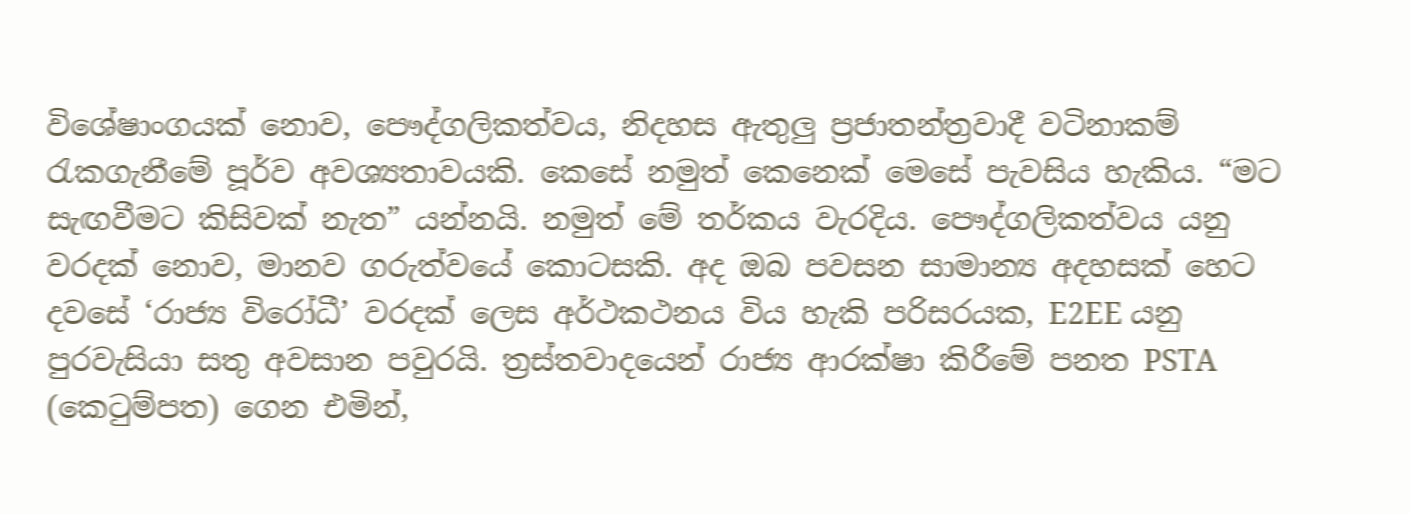විශේෂාංගයක් නොව, පෞද්ගලිකත්වය, නිදහස ඇතුලු ප්‍රජාතන්ත්‍රවාදී වටිනාකම් රැකගැනීමේ පූර්ව අවශ්‍යතාවයකි. කෙසේ නමුත් කෙනෙක් මෙසේ පැවසිය හැකිය. “මට සැඟවීමට කිසිවක් නැත” යන්නයි. නමුත් මේ තර්කය වැරදිය. පෞද්ගලිකත්වය යනු වරදක් නොව, මානව ගරුත්වයේ කොටසකි. අද ඔබ පවසන සාමාන්‍ය අදහසක් හෙට දවසේ ‘රාජ්‍ය විරෝධී’ වරදක් ලෙස අර්ථකථනය විය හැකි පරිසරයක, E2EE යනු පුරවැසියා සතු අවසාන පවුරයි. ත්‍රස්තවාදයෙන් රාජ්‍ය ආරක්ෂා කිරීමේ පනත PSTA (කෙටුම්පත) ගෙන එමින්,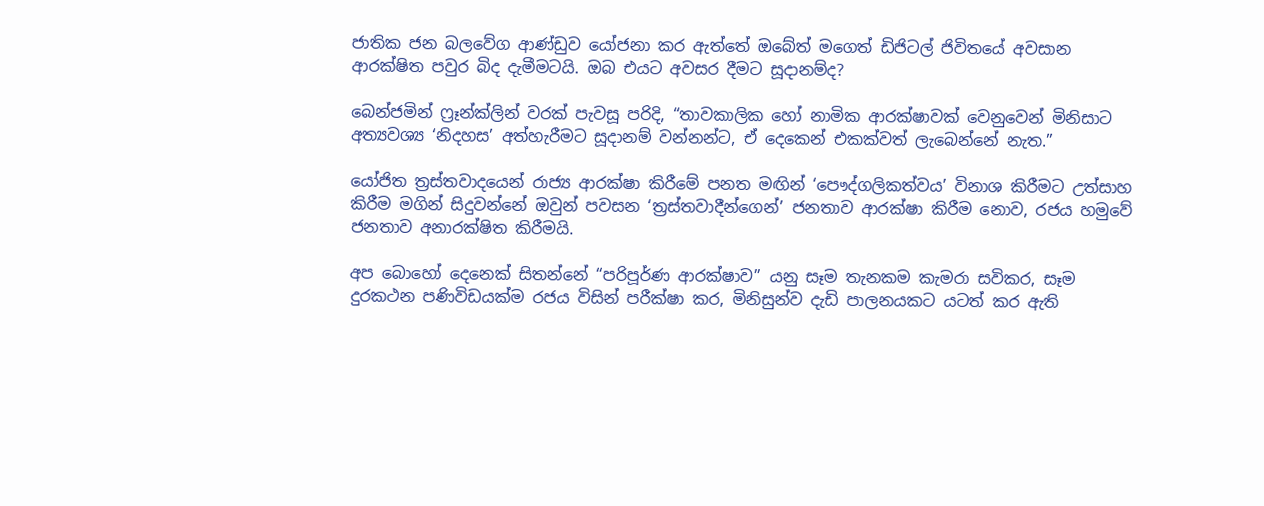ජාතික ජන බලවේග ආණ්ඩුව යෝජනා කර ඇත්තේ ඔබේත් මගෙත් ඩිජිටල් ජිවිතයේ අවසාන ආරක්ෂිත පවුර බිද දැමීමටයි. ඔබ එයට අවසර දීමට සූදානම්ද?

බෙන්ජමින් ෆ්‍රෑන්ක්ලින් වරක් පැවසූ පරිදි, “තාවකාලික හෝ නාමික ආරක්ෂාවක් වෙනුවෙන් මිනිසාට අත්‍යවශ්‍ය ‘නිදහස’ අත්හැරීමට සූදානම් වන්නන්ට, ඒ දෙකෙන් එකක්වත් ලැබෙන්නේ නැත.”

යෝජිත ත්‍රස්තවාදයෙන් රාජ්‍ය ආරක්ෂා කිරීමේ පනත මඟින් ‘පෞද්ගලිකත්වය’ විනාශ කිරීමට උත්සාහ කිරීම මගින් සිදුවන්නේ ඔවුන් පවසන ‘ත්‍රස්තවාදීන්ගෙන්’ ජනතාව ආරක්ෂා කිරීම නොව, රජය හමුවේ ජනතාව අනාරක්ෂිත කිරීමයි.

අප බොහෝ දෙනෙක් සිතන්නේ “පරිපූර්ණ ආරක්ෂාව” යනු සෑම තැනකම කැමරා සවිකර, සෑම දුරකථන පණිවිඩයක්ම රජය විසින් පරීක්ෂා කර, මිනිසුන්ව දැඩි පාලනයකට යටත් කර ඇති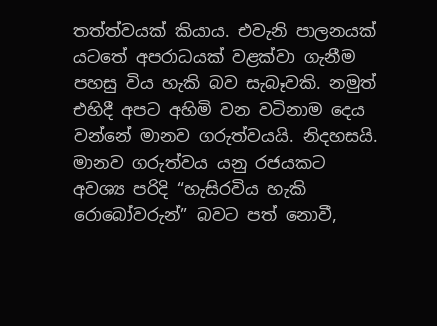තත්ත්වයක් කියාය. එවැනි පාලනයක් යටතේ අපරාධයක් වළක්වා ගැනීම පහසු විය හැකි බව සැබෑවකි. නමුත් එහිදී අපට අහිමි වන වටිනාම දෙය වන්නේ මානව ගරුත්වයයි. නිදහසයි. මානව ගරුත්වය යනු රජයකට අවශ්‍ය පරිදි “හැසිරවිය හැකි රොබෝවරුන්” බවට පත් නොවී,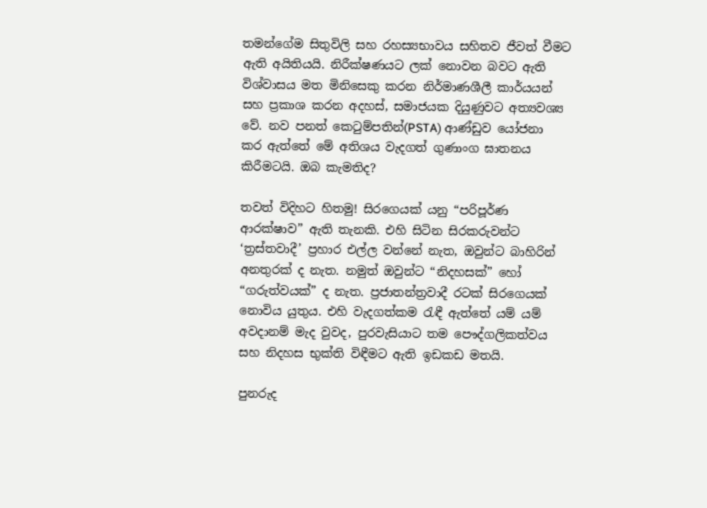තමන්ගේම සිතුවිලි සහ රහස්‍යභාවය සහිතව ජීවත් වීමට ඇති අයිතියයි. නිරීක්ෂණයට ලක් නොවන බවට ඇති විශ්වාසය මත මිනිසෙකු කරන නිර්මාණශීලී කාර්යයන් සහ ප්‍රකාශ කරන අදහස්, සමාජයක දියුණුවට අත්‍යවශ්‍ය වේ. නව පනත් කෙටුම්පතින්(PSTA) ආණ්ඩුව යෝජනා කර ඇත්තේ මේ අතිශය වැදගත් ගුණාංග ඝාතනය කිරීමටයි. ඔබ කැමතිද?

තවත් විදිහට හිතමු! සිරගෙයක් යනු “පරිපූර්ණ ආරක්ෂාව” ඇති තැනකි. එහි සිටින සිරකරුවන්ට ‘ත්‍රස්තවාදී’ ප්‍රහාර එල්ල වන්නේ නැත, ඔවුන්ට බාහිරින් අනතුරක් ද නැත. නමුත් ඔවුන්ට “නිදහසක්” හෝ “ගරුත්වයක්” ද නැත. ප්‍රජාතන්ත්‍රවාදී රටක් සිරගෙයක් නොවිය යුතුය. එහි වැදගත්කම රැඳී ඇත්තේ යම් යම් අවදානම් මැද වුවද, පුරවැසියාට තම පෞද්ගලිකත්වය සහ නිදහස භුක්ති විඳීමට ඇති ඉඩකඩ මතයි.

පුනරුද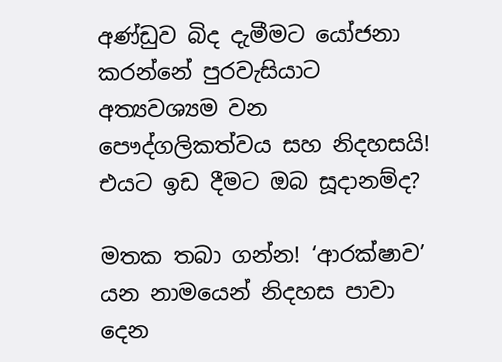අණ්ඩුව බිද දැමීමට යෝජනා කරන්නේ පුරවැසියාට අත්‍යවශ්‍යම වන පෞද්ගලිකත්වය සහ නිදහසයි! එයට ඉඩ දීමට ඔබ සූදානම්ද?

මතක තබා ගන්න! ‘ආරක්ෂාව’ යන නාමයෙන් නිදහස පාවා දෙන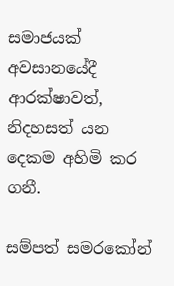සමාජයක් අවසානයේදී ආරක්ෂාවත්, නිදහසත් යන දෙකම අහිමි කර ගනී.

සම්පත් සමරකෝන්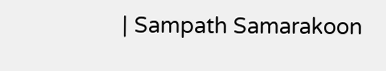| Sampath Samarakoon